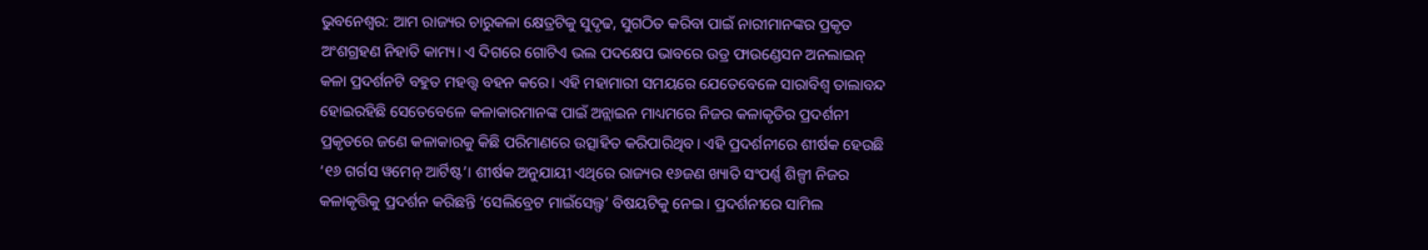ଭୁବନେଶ୍ବର: ଆମ ରାଜ୍ୟର ଚାରୁକଳା କ୍ଷେତ୍ରଟିକୁ ସୁଦୃଢ, ସୁଗଠିତ କରିବା ପାଇଁ ନାରୀମାନଙ୍କର ପ୍ରକୃତ ଅଂଶଗ୍ରହଣ ନିହାତି କାମ୍ୟ। ଏ ଦିଗରେ ଗୋଟିଏ ଭଲ ପଦକ୍ଷେପ ଭାବରେ ଉଡ୍ର ଫାଉଣ୍ଡେସନ ଅନଲାଇନ୍ କଳା ପ୍ରଦର୍ଶନଟି ବହୁତ ମହତ୍ତ୍ୱ ବହନ କରେ। ଏହି ମହାମାରୀ ସମୟରେ ଯେତେବେଳେ ସାରାବିଶ୍ୱ ତାଲାବନ୍ଦ ହୋଇରହିଛି ସେତେବେଳେ କଳାକାରମାନଙ୍କ ପାଇଁ ଅନ୍ଲାଇନ ମାଧ୍ୟମରେ ନିଜର କଳାକୃତିର ପ୍ରଦର୍ଶନୀ ପ୍ରକୃତରେ ଜଣେ କଳାକାରକୁ କିଛି ପରିମାଣରେ ଉତ୍ସାହିତ କରିପାରିଥିବ। ଏହି ପ୍ରଦର୍ଶନୀରେ ଶୀର୍ଷକ ହେଉଛି ‘୧୬ ଗର୍ଗସ ୱମେନ୍ ଆର୍ଟିଷ୍ଟ’। ଶୀର୍ଷକ ଅନୁଯାୟୀ ଏଥିରେ ରାଜ୍ୟର ୧୬ଜଣ ଖ୍ୟାତି ସଂପର୍ଣ୍ଣ ଶିଳ୍ପୀ ନିଜର କଳାକୃତ୍ତିକୁ ପ୍ରଦର୍ଶନ କରିଛନ୍ତି ‘ସେଲିବ୍ରେଟ ମାଇଁସେଲ୍ଫ’ ବିଷୟଟିକୁ ନେଇ। ପ୍ରଦର୍ଶନୀରେ ସାମିଲ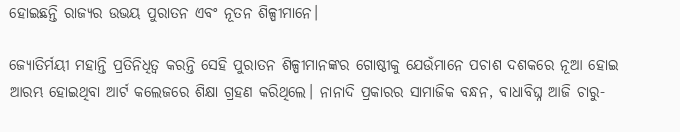ହୋଇଛନ୍ତି ରାଜ୍ୟର ଉଭୟ ପୁରାତନ ଏବଂ ନୂତନ ଶିଳ୍ପୀମାନେ।

ଜ୍ୟୋତିର୍ମୟୀ ମହାନ୍ତି ପ୍ରତିନିଧିତ୍ୱ କରନ୍ତି ସେହି ପୁରାତନ ଶିଳ୍ପୀମାନଙ୍କର ଗୋଷ୍ଠୀକୁ ଯେଉଁମାନେ ପଚାଶ ଦଶକରେ ନୂଆ ହୋଇ ଆରମ୍ଭ ହୋଇଥିବା ଆର୍ଟ କଲେଜରେ ଶିକ୍ଷା ଗ୍ରହଣ କରିଥିଲେ। ନାନାଦି ପ୍ରକାରର ସାମାଜିକ ବନ୍ଧନ, ବାଧାବିଘ୍ନ ଆଜି ଚାରୁ-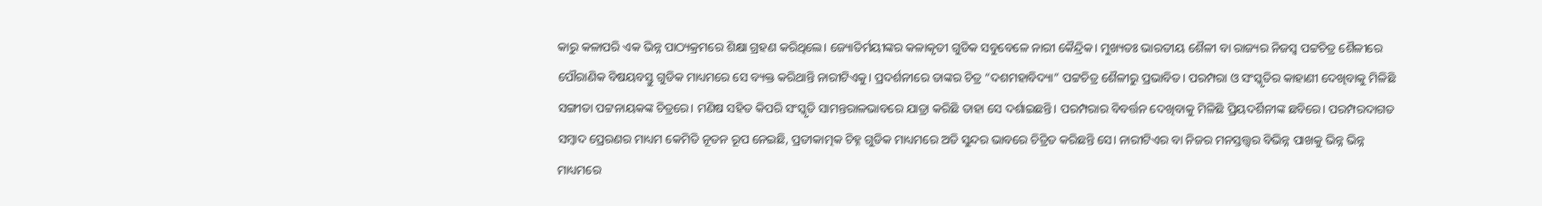କାରୁ କଳାପରି ଏକ ଭିନ୍ନ ପାଠ୍ୟକ୍ରମରେ ଶିକ୍ଷା ଗ୍ରହଣ କରିଥିଲେ। ଜ୍ୟୋତିର୍ମୟୀଙ୍କର କଳାକୃତୀ ଗୁଡିକ ସବୁବେଳେ ନାରୀ କୈନ୍ଦ୍ରିକ। ମୁଖ୍ୟତଃ ଭାରତୀୟ ଶୈଳୀ ବା ରାଜ୍ୟର ନିଜସ୍ୱ ପଟ୍ଟଚିତ୍ର ଶୈଳୀରେ ପୌରାଣିକ ବିଷୟବସ୍ତୁ ଗୁଡିକ ମାଧ୍ୟମରେ ସେ ବ୍ୟକ୍ତ କରିଥାନ୍ତି ନାରୀଟିଏକୁ। ପ୍ରଦର୍ଶନୀରେ ତାଙ୍କର ଚିତ୍ର “ଦଶମହାବିଦ୍ୟା” ପଟ୍ଟଚିତ୍ର ଶୈଳୀରୁ ପ୍ରଭାବିତ। ପରମ୍ପରା ଓ ସଂସ୍କୃତିର କାହାଣୀ ଦେଖିବାକୁ ମିଳିଛି ସଙ୍ଗୀତା ପଟ୍ଟନାୟକଙ୍କ ଚିତ୍ରରେ। ମଣିଷ ସହିତ କିପରି ସଂସ୍କୃତି ସାମନ୍ତରାଳଭାବରେ ଯାତ୍ରା କରିଛି ତାହା ସେ ଦର୍ଶାଇଛନ୍ତି। ପରମ୍ପରାର ବିବର୍ତ୍ତନ ଦେଖିବାକୁ ମିଳିଛି ପ୍ରିୟଦର୍ଶିନୀଙ୍କ ଛବିରେ। ପରମ୍ପରଦାଗତ ସମ୍ବାଦ ପ୍ରେରଣର ମାଧ୍ୟମ କେମିତି ନୂତନ ରୂପ ନେଇଛି, ପ୍ରତୀକାତ୍ମକ ଚିହ୍ନ ଗୁଡିକ ମାଧ୍ୟମରେ ଅତି ସୁନ୍ଦର ଭାବରେ ଚିତ୍ରିତ କରିଛନ୍ତି ସେ। ନାରୀଟିଏର ବା ନିଜର ମନସ୍ତତ୍ତ୍ୱର ବିଭିନ୍ନ ପାଖକୁ ଭିନ୍ନ ଭିନ୍ନ ମାଧ୍ୟମରେ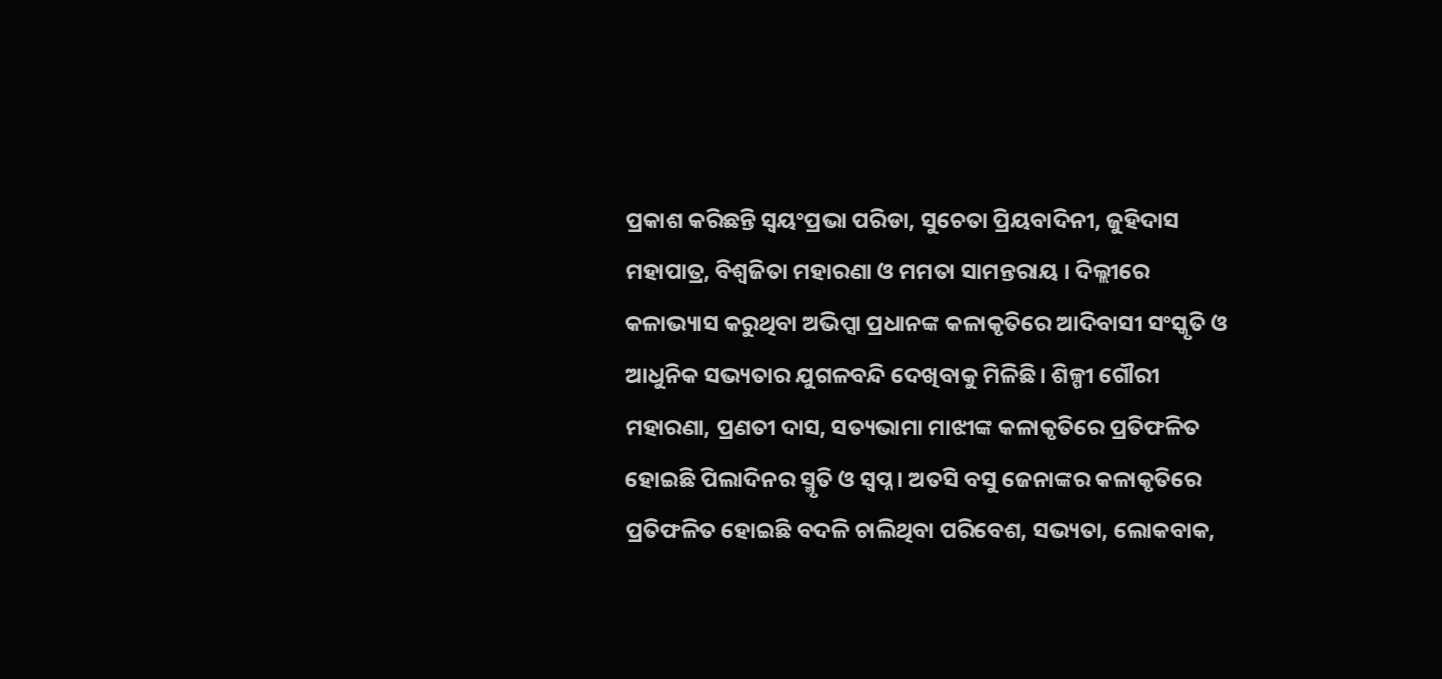ପ୍ରକାଶ କରିଛନ୍ତି ସ୍ୱୟଂପ୍ରଭା ପରିଡା, ସୁଚେତା ପ୍ରିୟବାଦିନୀ, ଜୁହିଦାସ ମହାପାତ୍ର, ବିଶ୍ୱଜିତା ମହାରଣା ଓ ମମତା ସାମନ୍ତରାୟ । ଦିଲ୍ଲୀରେ କଳାଭ୍ୟାସ କରୁଥିବା ଅଭିପ୍ସା ପ୍ରଧାନଙ୍କ କଳାକୃତିରେ ଆଦିବାସୀ ସଂସ୍କୃତି ଓ ଆଧୁନିକ ସଭ୍ୟତାର ଯୁଗଳବନ୍ଦି ଦେଖିବାକୁ ମିଳିଛି। ଶିଳ୍ପୀ ଗୌରୀ ମହାରଣା, ପ୍ରଣତୀ ଦାସ, ସତ୍ୟଭାମା ମାଝୀଙ୍କ କଳାକୃତିରେ ପ୍ରତିଫଳିତ ହୋଇଛି ପିଲାଦିନର ସ୍ମୃତି ଓ ସ୍ୱପ୍ନ। ଅତସି ବସୁ ଜେନାଙ୍କର କଳାକୃତିରେ ପ୍ରତିଫଳିତ ହୋଇଛି ବଦଳି ଚାଲିଥିବା ପରିବେଶ, ସଭ୍ୟତା, ଲୋକବାକ,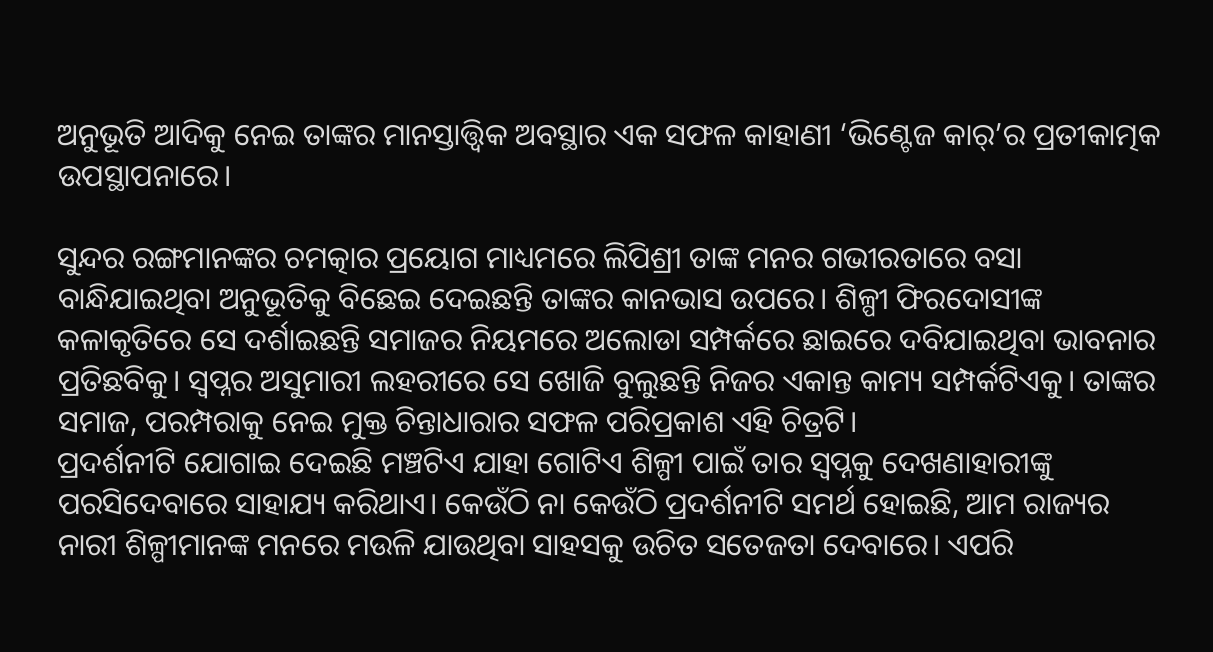ଅନୁଭୂତି ଆଦିକୁ ନେଇ ତାଙ୍କର ମାନସ୍ତାତ୍ତ୍ୱିକ ଅବସ୍ଥାର ଏକ ସଫଳ କାହାଣୀ ‘ଭିଣ୍ଟେଜ କାର୍’ର ପ୍ରତୀକାତ୍ମକ ଉପସ୍ଥାପନାରେ।

ସୁନ୍ଦର ରଙ୍ଗମାନଙ୍କର ଚମତ୍କାର ପ୍ରୟୋଗ ମାଧ୍ୟମରେ ଲିପିଶ୍ରୀ ତାଙ୍କ ମନର ଗଭୀରତାରେ ବସା ବାନ୍ଧିଯାଇଥିବା ଅନୁଭୂତିକୁ ବିଛେଇ ଦେଇଛନ୍ତି ତାଙ୍କର କାନଭାସ ଉପରେ। ଶିଳ୍ପୀ ଫିରଦୋସୀଙ୍କ କଳାକୃତିରେ ସେ ଦର୍ଶାଇଛନ୍ତି ସମାଜର ନିୟମରେ ଅଲୋଡା ସମ୍ପର୍କରେ ଛାଇରେ ଦବିଯାଇଥିବା ଭାବନାର ପ୍ରତିଛବିକୁ। ସ୍ୱପ୍ନର ଅସୁମାରୀ ଲହରୀରେ ସେ ଖୋଜି ବୁଲୁଛନ୍ତି ନିଜର ଏକାନ୍ତ କାମ୍ୟ ସମ୍ପର୍କଟିଏକୁ। ତାଙ୍କର ସମାଜ, ପରମ୍ପରାକୁ ନେଇ ମୁକ୍ତ ଚିନ୍ତାଧାରାର ସଫଳ ପରିପ୍ରକାଶ ଏହି ଚିତ୍ରଟି।
ପ୍ରଦର୍ଶନୀଟି ଯୋଗାଇ ଦେଇଛି ମଞ୍ଚଟିଏ ଯାହା ଗୋଟିଏ ଶିଳ୍ପୀ ପାଇଁ ତାର ସ୍ୱପ୍ନକୁ ଦେଖଣାହାରୀଙ୍କୁ ପରସିଦେବାରେ ସାହାଯ୍ୟ କରିଥାଏ। କେଉଁଠି ନା କେଉଁଠି ପ୍ରଦର୍ଶନୀଟି ସମର୍ଥ ହୋଇଛି, ଆମ ରାଜ୍ୟର ନାରୀ ଶିଳ୍ପୀମାନଙ୍କ ମନରେ ମଉଳି ଯାଉଥିବା ସାହସକୁ ଉଚିତ ସତେଜତା ଦେବାରେ। ଏପରି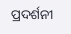ପ୍ରଦର୍ଶନୀ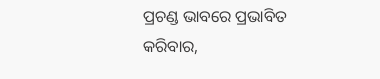ପ୍ରଚଣ୍ଡ ଭାବରେ ପ୍ରଭାବିତ କରିବାର,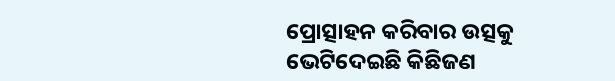ପ୍ରୋତ୍ସାହନ କରିବାର ଉତ୍ସକୁ ଭେଟିଦେଇଛି କିଛିଜଣ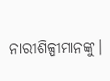ନାରୀଶିଳ୍ପୀମାନଙ୍କୁ।